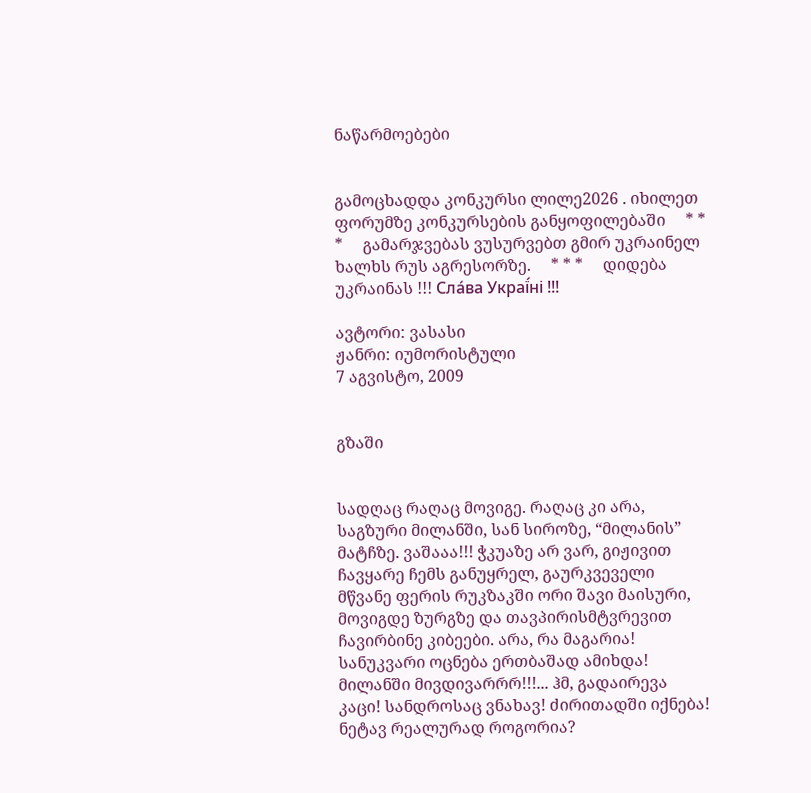ნაწარმოებები


გამოცხადდა კონკურსი ლილე2026 . იხილეთ ფორუმზე კონკურსების განყოფილებაში     * * *     გამარჯვებას ვუსურვებთ გმირ უკრაინელ ხალხს რუს აგრესორზე.     * * *     დიდება უკრაინას !!! Сла́ва Украї́ні !!!

ავტორი: ვასასი
ჟანრი: იუმორისტული
7 აგვისტო, 2009


გზაში


სადღაც რაღაც მოვიგე. რაღაც კი არა, საგზური მილანში, სან სიროზე, “მილანის” მატჩზე. ვაშააა!!! ჭკუაზე არ ვარ, გიჟივით ჩავყარე ჩემს განუყრელ, გაურკვეველი მწვანე ფერის რუკზაკში ორი შავი მაისური, მოვიგდე ზურგზე და თავპირისმტვრევით ჩავირბინე კიბეები. არა, რა მაგარია! სანუკვარი ოცნება ერთბაშად ამიხდა! მილანში მივდივარრრ!!!... ჰმ, გადაირევა კაცი! სანდროსაც ვნახავ! ძირითადში იქნება! ნეტავ რეალურად როგორია?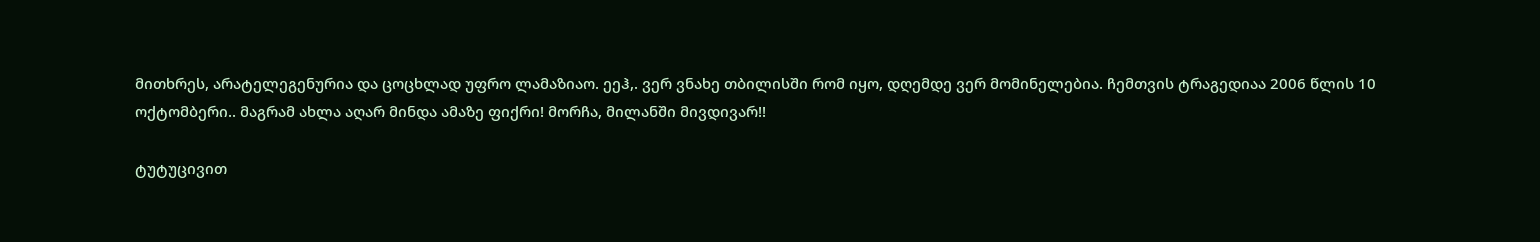მითხრეს, არატელეგენურია და ცოცხლად უფრო ლამაზიაო. ეეჰ,. ვერ ვნახე თბილისში რომ იყო, დღემდე ვერ მომინელებია. ჩემთვის ტრაგედიაა 2006 წლის 10 ოქტომბერი.. მაგრამ ახლა აღარ მინდა ამაზე ფიქრი! მორჩა, მილანში მივდივარ!!

ტუტუცივით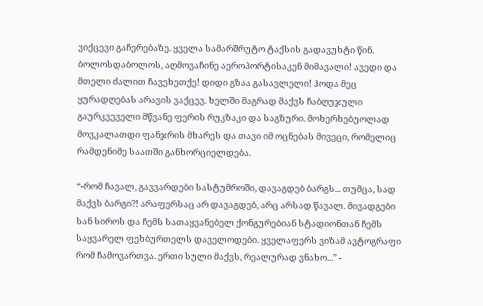ვიქცევი გაჩერებაზე. ყველა სამარშრუტო ტაქსის გადავუხტი წინ. ბოლოსდაბოლოს, აღმოვაჩინე აეროპორტისაკენ მიმავალი! ავედი და მთელი ძალით ჩავეხეთქე! დიდი გზაა გასავლელი! ჰოდა მეც ყურადღებას არავის ვაქცევ. ხელში მაგრად მაქვს ჩაბღუჯული გაურკვეველი მწვანე ფერის რუკზაკი და საგზური. მოხერხებუოლად მოვკალათდი ფანჯრის მხარეს და თავი იმ ოცნებას მივეცი, რომელიც რამდენიმე საათში განხორციელდება.

“-რომ ჩავალ, გავვარდები სასტუმროში, დავაგდებ ბარგს... თუმცა, სად მაქვს ბარგი?! არაფერსაც არ დავაგდებ, არც არსად წავალ. მივადგები სან სიროს და ჩემს სათაყვანებელ ქონგურებიან სტადიონთან ჩემს საყვარელ ფეხბურთელს დაველოდები. ყველაფერს ვიზამ ავტოგრაფი რომ ჩამოვართვა. ერთი სული მაქვს, რეალურად ვნახო...” -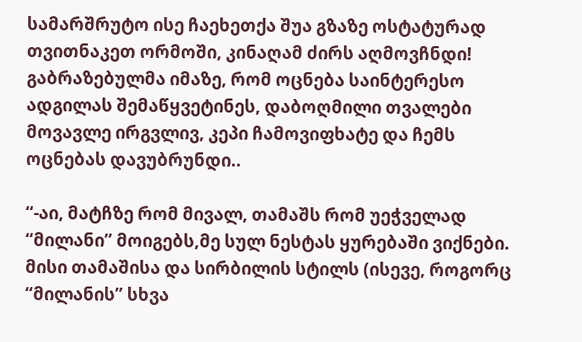სამარშრუტო ისე ჩაეხეთქა შუა გზაზე ოსტატურად თვითნაკეთ ორმოში, კინაღამ ძირს აღმოვჩნდი! გაბრაზებულმა იმაზე, რომ ოცნება საინტერესო ადგილას შემაწყვეტინეს, დაბოღმილი თვალები მოვავლე ირგვლივ, კეპი ჩამოვიფხატე და ჩემს ოცნებას დავუბრუნდი..

“-აი, მატჩზე რომ მივალ, თამაშს რომ უეჭველად “მილანი” მოიგებს,მე სულ ნესტას ყურებაში ვიქნები. მისი თამაშისა და სირბილის სტილს (ისევე, როგორც “მილანის” სხვა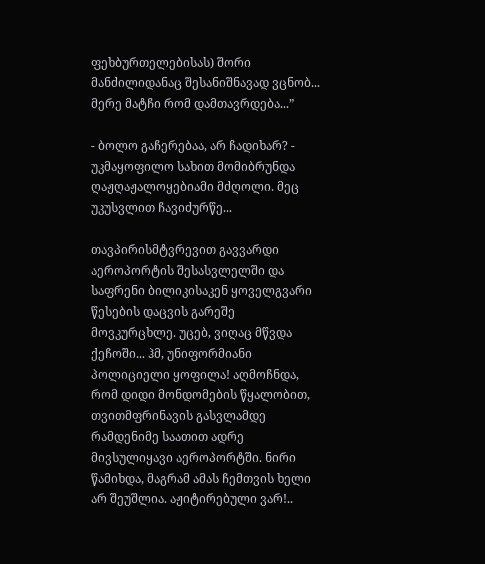ფეხბურთელებისას) შორი მანძილიდანაც შესანიშნავად ვცნობ... მერე მატჩი რომ დამთავრდება...”

- ბოლო გაჩერებაა, არ ჩადიხარ? - უკმაყოფილო სახით მომიბრუნდა
ღაჟღაჟალოყებიამი მძღოლი. მეც უკუსვლით ჩავიძურწე...

თავპირისმტვრევით გავვარდი აეროპორტის შესასვლელში და საფრენი ბილიკისაკენ ყოველგვარი წესების დაცვის გარეშე მოვკურცხლე. უცებ, ვიღაც მწვდა ქეჩოში... ჰმ, უნიფორმიანი პოლიციელი ყოფილა! აღმოჩნდა, რომ დიდი მონდომების წყალობით, თვითმფრინავის გასვლამდე რამდენიმე საათით ადრე მივსულიყავი აეროპორტში. ნირი წამიხდა, მაგრამ ამას ჩემთვის ხელი არ შეუშლია. აჟიტირებული ვარ!..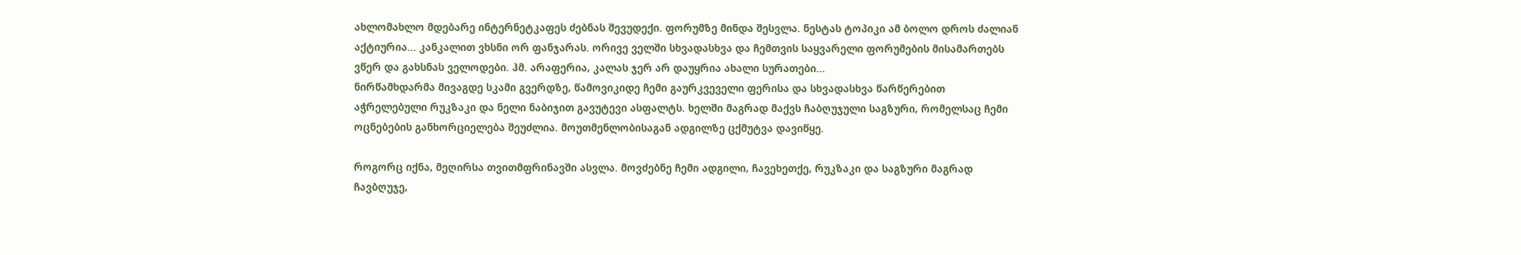ახლომახლო მდებარე ინტერნეტკაფეს ძებნას შევუდექი. ფორუმზე მინდა შესვლა. ნესტას ტოპიკი ამ ბოლო დროს ძალიან აქტიურია... კანკალით ვხსნი ორ ფანჯარას. ორივე ველში სხვადასხვა და ჩემთვის საყვარელი ფორუმების მისამართებს ვწერ და გახსნას ველოდები. ჰმ. არაფერია, კალას ჯერ არ დაუყრია ახალი სურათები...
ნირწამხდარმა მივაგდე სკამი გვერდზე, წამოვიკიდე ჩემი გაურკვეველი ფერისა და სხვადასხვა წარწერებით აჭრელებული რუკზაკი და ნელი ნაბიჯით გავუტევი ასფალტს. ხელში მაგრად მაქვს ჩაბღუჯული საგზური, რომელსაც ჩემი ოცნებების განხორციელება შეუძლია. მოუთმენლობისაგან ადგილზე ცქმუტვა დავიწყე.

როგორც იქნა, მეღირსა თვითმფრინავში ასვლა. მოვძებნე ჩემი ადგილი, ჩავეხეთქე, რუკზაკი და საგზური მაგრად ჩავბღუჯე,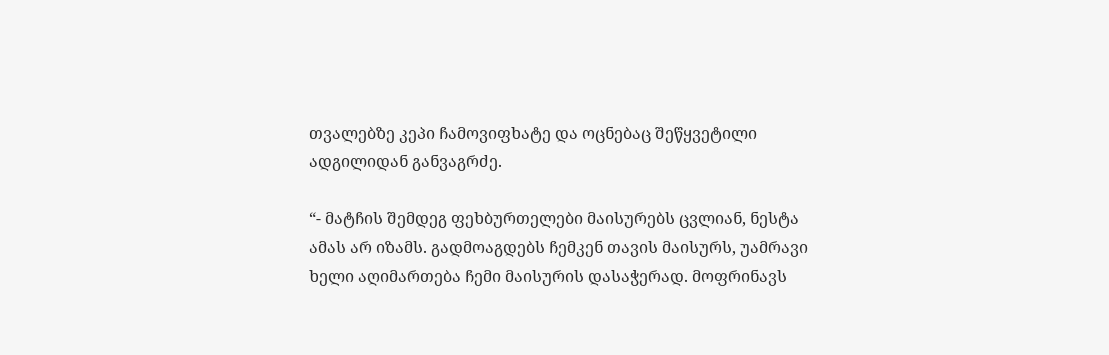თვალებზე კეპი ჩამოვიფხატე და ოცნებაც შეწყვეტილი ადგილიდან განვაგრძე.

“- მატჩის შემდეგ ფეხბურთელები მაისურებს ცვლიან, ნესტა ამას არ იზამს. გადმოაგდებს ჩემკენ თავის მაისურს, უამრავი ხელი აღიმართება ჩემი მაისურის დასაჭერად. მოფრინავს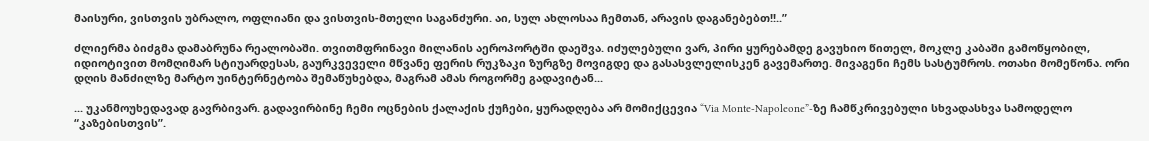მაისური, ვისთვის უბრალო, ოფლიანი და ვისთვის-მთელი საგანძური. აი, სულ ახლოსაა ჩემთან, არავის დაგანებებთ!!..”

ძლიერმა ბიძგმა დამაბრუნა რეალობაში. თვითმფრინავი მილანის აეროპორტში დაეშვა. იძულებული ვარ, პირი ყურებამდე გავუხიო წითელ, მოკლე კაბაში გამოწყობილ, იდიოტივით მომღიმარ სტიუარდესას, გაურკვეველი მწვანე ფერის რუკზაკი ზურგზე მოვიგდე და გასასვლელისკენ გავემართე. მივაგენი ჩემს სასტუმროს. ოთახი მომეწონა. ორი დღის მანძილზე მარტო უინტერნეტობა შემაწუხებდა, მაგრამ ამას როგორმე გადავიტან...

... უკანმოუხედავად გავრბივარ. გადავირბინე ჩემი ოცნების ქალაქის ქუჩები, ყურადღება არ მომიქცევია “Via Monte-Napoleone”-ზე ჩამწკრივებული სხვადასხვა სამოდელო “კაზებისთვის”.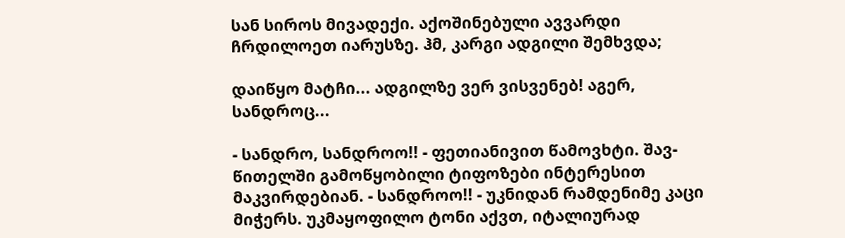სან სიროს მივადექი. აქოშინებული ავვარდი ჩრდილოეთ იარუსზე. ჰმ, კარგი ადგილი შემხვდა;

დაიწყო მატჩი... ადგილზე ვერ ვისვენებ! აგერ, სანდროც...

- სანდრო, სანდროო!! - ფეთიანივით წამოვხტი. შავ-წითელში გამოწყობილი ტიფოზები ინტერესით მაკვირდებიან. - სანდროო!! - უკნიდან რამდენიმე კაცი მიჭერს. უკმაყოფილო ტონი აქვთ, იტალიურად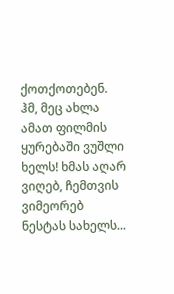ქოთქოთებენ. ჰმ, მეც ახლა ამათ ფილმის ყურებაში ვუშლი ხელს! ხმას აღარ ვიღებ, ჩემთვის ვიმეორებ ნესტას სახელს...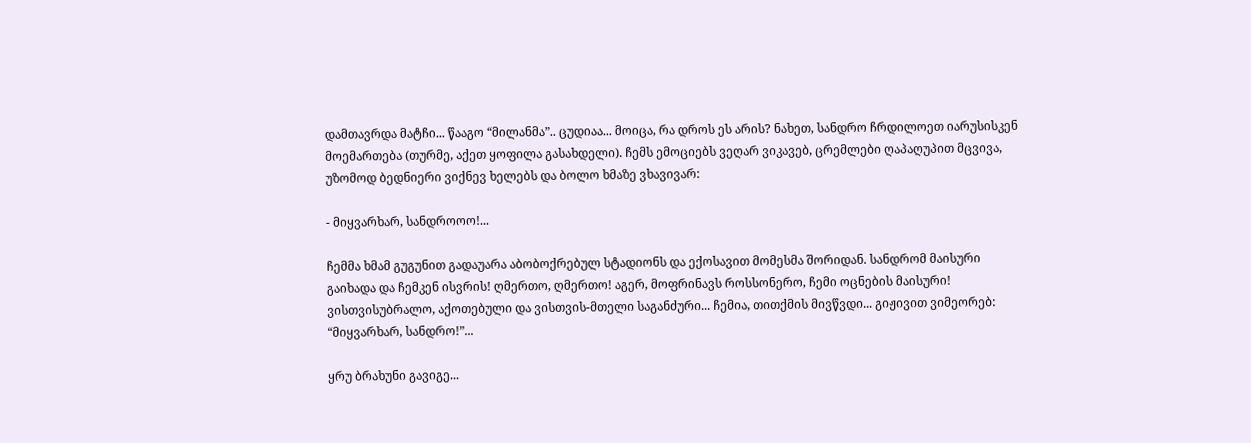დამთავრდა მატჩი... წააგო “მილანმა”.. ცუდიაა... მოიცა, რა დროს ეს არის? ნახეთ, სანდრო ჩრდილოეთ იარუსისკენ მოემართება (თურმე, აქეთ ყოფილა გასახდელი). ჩემს ემოციებს ვეღარ ვიკავებ, ცრემლები ღაპაღუპით მცვივა, უზომოდ ბედნიერი ვიქნევ ხელებს და ბოლო ხმაზე ვხავივარ:

- მიყვარხარ, სანდროოო!...

ჩემმა ხმამ გუგუნით გადაუარა აბობოქრებულ სტადიონს და ექოსავით მომესმა შორიდან. სანდრომ მაისური გაიხადა და ჩემკენ ისვრის! ღმერთო, ღმერთო! აგერ, მოფრინავს როსსონერო, ჩემი ოცნების მაისური! ვისთვისუბრალო, აქოთებული და ვისთვის-მთელი საგანძური... ჩემია, თითქმის მივწვდი... გიჟივით ვიმეორებ: “მიყვარხარ, სანდრო!”...

ყრუ ბრახუნი გავიგე...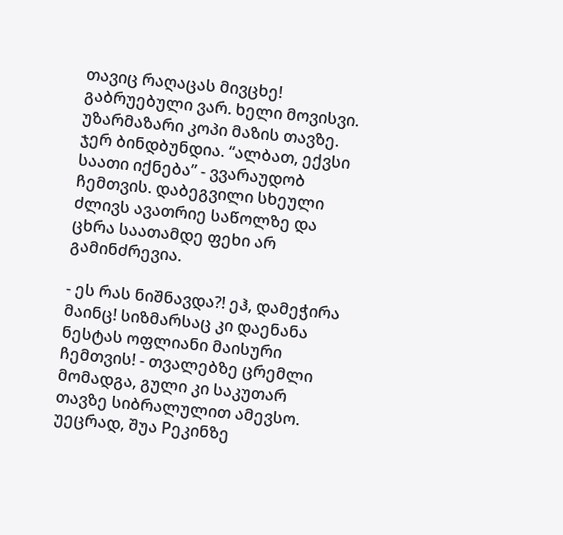თავიც რაღაცას მივცხე! გაბრუებული ვარ. ხელი მოვისვი. უზარმაზარი კოპი მაზის თავზე. ჯერ ბინდბუნდია. “ალბათ, ექვსი საათი იქნება” - ვვარაუდობ ჩემთვის. დაბეგვილი სხეული ძლივს ავათრიე საწოლზე და ცხრა საათამდე ფეხი არ გამინძრევია.

- ეს რას ნიშნავდა?! ეჰ, დამეჭირა მაინც! სიზმარსაც კი დაენანა ნესტას ოფლიანი მაისური ჩემთვის! - თვალებზე ცრემლი მომადგა, გული კი საკუთარ თავზე სიბრალულით ამევსო. უეცრად, შუა Pეკინზე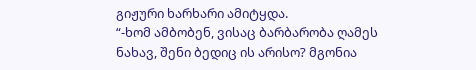გიჟური ხარხარი ამიტყდა.
“-ხომ ამბობენ, ვისაც ბარბარობა ღამეს ნახავ, შენი ბედიც ის არისო? მგონია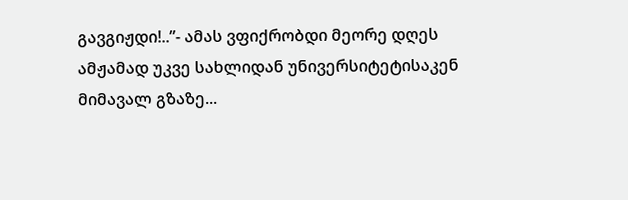გავგიჟდი!..”- ამას ვფიქრობდი მეორე დღეს ამჟამად უკვე სახლიდან უნივერსიტეტისაკენ მიმავალ გზაზე...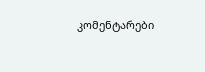კომენტარები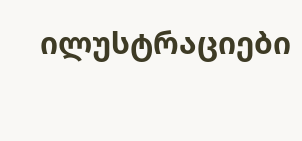ილუსტრაციები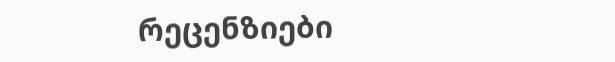რეცენზიები